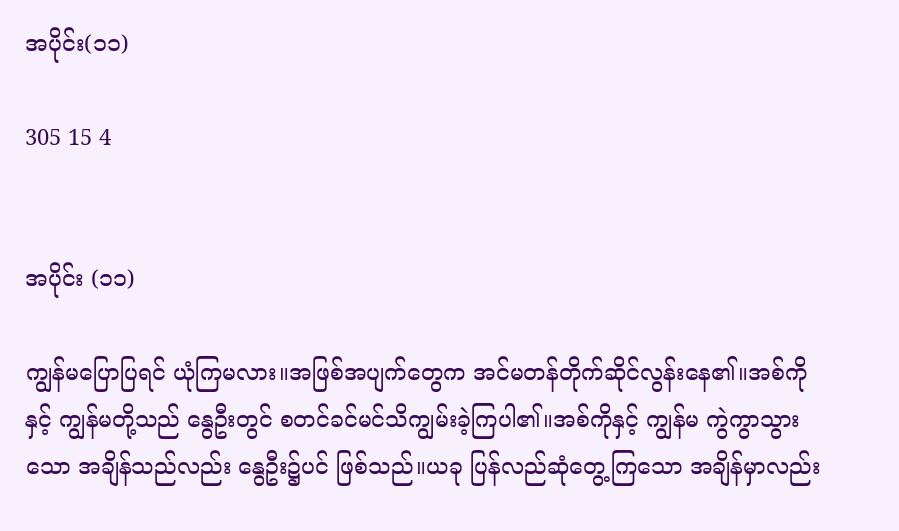အပိုင်း(၁၁)

305 15 4


အပိုင်း (၁၁)

ကျွန်မပြောပြရင် ယုံကြမလား။အဖြစ်အပျက်တွေက အင်မတန်တိုက်ဆိုင်လွန်းနေ၏။အစ်ကိုနှင့် ကျွန်မတို့သည် နွေဦးတွင် စတင်ခင်မင်သိကျွမ်းခဲ့ကြပါ၏။အစ်ကိုနှင့် ကျွန်မ ကွဲကွာသွားသော အချိန်သည်လည်း နွေဦး၌ပင် ဖြစ်သည်။ယခု ပြန်လည်ဆုံတွေ့ကြသော အချိန်မှာလည်း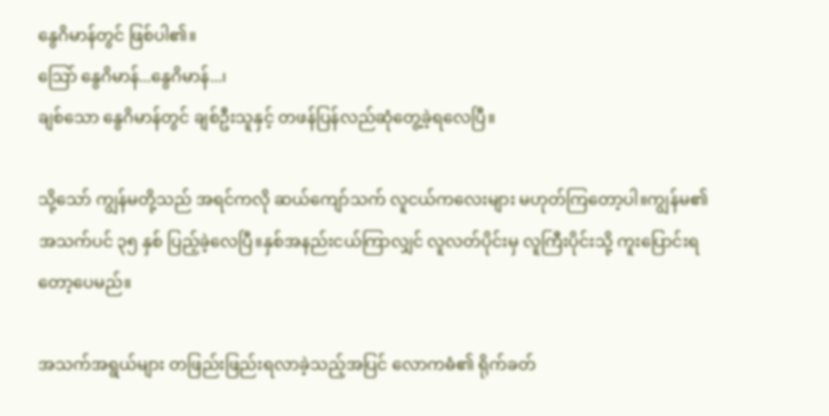နွေဂိမာန်တွင် ဖြစ်ပါ၏။
သြော် နွေဂိမာန်...နွေဂိမာန်...၊
ချစ်သော နွေဂိမာန်တွင် ချစ်ဦးသူနှင့် တဖန်ပြန်လည်ဆုံတွေ့ခဲ့ရလေပြီ။

သို့သော် ကျွန်မတို့သည် အရင်ကလို ဆယ်ကျော်သက် လူငယ်ကလေးများ မဟုတ်ကြတော့ပါ။ကျွန်မ၏ အသက်ပင် ၃၅ နှစ် ပြည့်ခဲ့လေပြီ။နှစ်အနည်းငယ်ကြာလျှင် လူလတ်ပိုင်းမှ လူကြီးပိုင်းသို့ ကူးပြောင်းရတော့ပေမည်။

အသက်အရွယ်များ တဖြည်းဖြည်းရလာခဲ့သည့်အပြင် လောကဓံ၏ ရိုက်ခတ်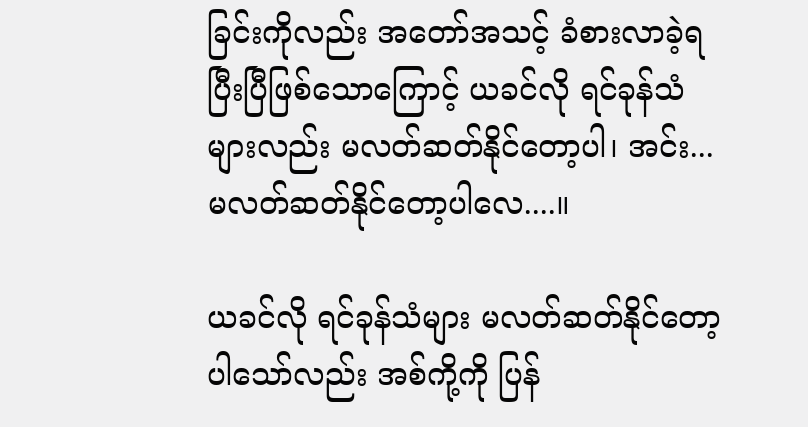ခြင်းကိုလည်း အတော်အသင့် ခံစားလာခဲ့ရပြီးပြီဖြစ်သောကြောင့် ယခင်လို ရင်ခုန်သံများလည်း မလတ်ဆတ်နိုင်တော့ပါ၊ အင်း...မလတ်ဆတ်နိုင်တော့ပါလေ....။

ယခင်လို ရင်ခုန်သံများ မလတ်ဆတ်နိုင်တော့ပါသော်လည်း အစ်ကို့ကို ပြန်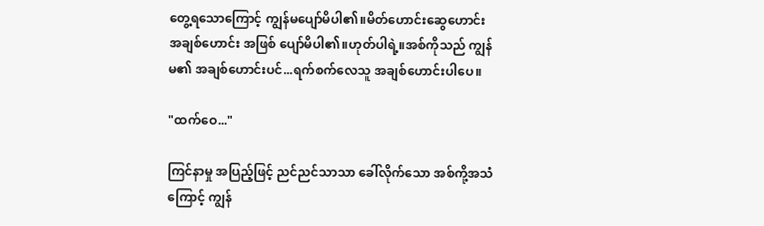တွေ့ရသောကြောင့် ကျွန်မပျော်မိပါ၏။မိတ်ဟောင်းဆွေဟောင်း အချစ်ဟောင်း အဖြစ် ပျော်မိပါ၏။ဟုတ်ပါရဲ့။အစ်ကိုသည် ကျွန်မ၏ အချစ်ဟောင်းပင်...ရက်စက်လေသူ အချစ်ဟောင်းပါပေ။

"ထက်ဝေ..."

ကြင်နာမှု အပြည့်ဖြင့် ညင်ညင်သာသာ ခေါ်လိုက်သော အစ်ကို့အသံကြောင့် ကျွန်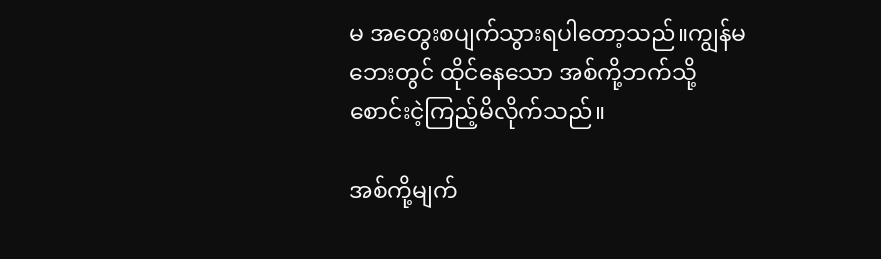မ အတွေးစပျက်သွားရပါတော့သည်။ကျွန်မဘေးတွင် ထိုင်နေသော အစ်ကို့ဘက်သို့ စောင်းငဲ့ကြည့်မိလိုက်သည်။

အစ်ကို့မျက်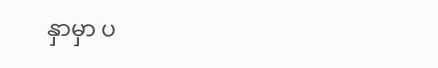နှာမှာ ပ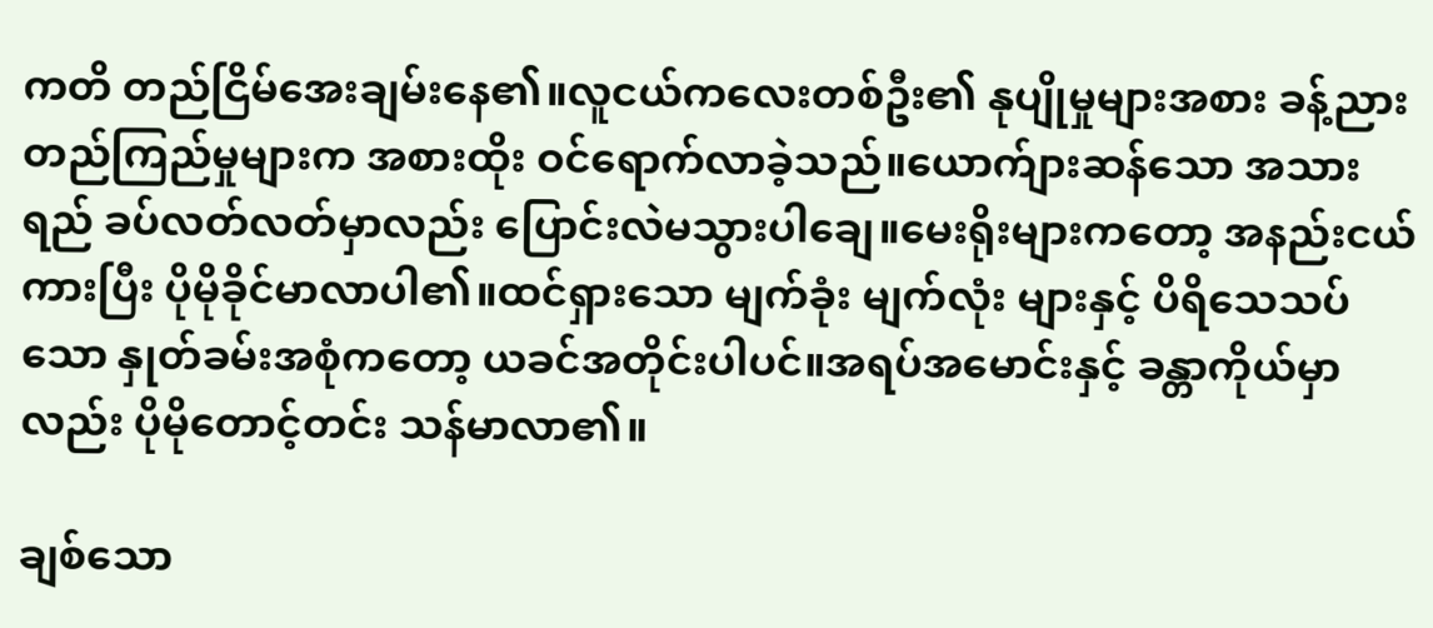ကတိ တည်ငြိမ်အေးချမ်းနေ၏။လူငယ်ကလေးတစ်ဦး၏ နုပျိုမှုများအစား ခန့်ညားတည်ကြည်မှုများက အစားထိုး ဝင်ရောက်လာခဲ့သည်။ယောက်ျားဆန်သော အသားရည် ခပ်လတ်လတ်မှာလည်း ပြောင်းလဲမသွားပါချေ။မေးရိုးများကတော့ အနည်းငယ်ကားပြီး ပိုမိုခိုင်မာလာပါ၏။ထင်ရှားသော မျက်ခုံး မျက်လုံး များနှင့် ပိရိသေသပ်သော နှုတ်ခမ်းအစုံကတော့ ယခင်အတိုင်းပါပင်။အရပ်အမောင်းနှင့် ခန္တာကိုယ်မှာလည်း ပိုမိုတောင့်တင်း သန်မာလာ၏။

ချစ်သော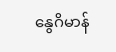နွေဂိမာန်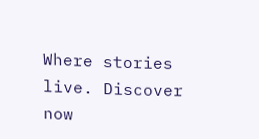Where stories live. Discover now